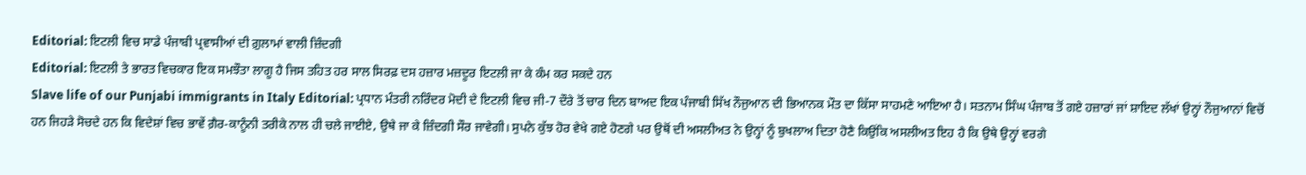Editorial: ਇਟਲੀ ਵਿਚ ਸਾਡੇ ਪੰਜਾਬੀ ਪ੍ਰਵਾਸੀਆਂ ਦੀ ਗ਼ੁਲਾਮਾਂ ਵਾਲੀ ਜ਼ਿੰਦਗੀ
Editorial: ਇਟਲੀ ਤੇ ਭਾਰਤ ਵਿਚਕਾਰ ਇਕ ਸਮਝੌਤਾ ਲਾਗੂ ਹੈ ਜਿਸ ਤਹਿਤ ਹਰ ਸਾਲ ਸਿਰਫ਼ ਦਸ ਹਜ਼ਾਰ ਮਜ਼ਦੂਰ ਇਟਲੀ ਜਾ ਕੇ ਕੰਮ ਕਰ ਸਕਦੇ ਹਨ
Slave life of our Punjabi immigrants in Italy Editorial: ਪ੍ਰਧਾਨ ਮੰਤਰੀ ਨਰਿੰਦਰ ਮੋਦੀ ਦੇ ਇਟਲੀ ਵਿਚ ਜੀ-7 ਦੌਰੇ ਤੋਂ ਚਾਰ ਦਿਨ ਬਾਅਦ ਇਕ ਪੰਜਾਬੀ ਸਿੱਖ ਨੌਜੁਆਨ ਦੀ ਭਿਆਨਕ ਮੌਤ ਦਾ ਕਿੱਸਾ ਸਾਹਮਣੇ ਆਇਆ ਹੈ। ਸਤਨਾਮ ਸਿੰਘ ਪੰਜਾਬ ਤੋਂ ਗਏ ਹਜ਼ਾਰਾਂ ਜਾਂ ਸ਼ਾਇਦ ਲੱਖਾਂ ਉਨ੍ਹਾਂ ਨੌਜੁਆਨਾਂ ਵਿਚੋਂ ਹਨ ਜਿਹੜੇ ਸੋਚਦੇ ਹਨ ਕਿ ਵਿਦੇਸ਼ਾਂ ਵਿਚ ਭਾਵੇਂ ਗ਼ੈਰ-ਕਾਨੂੰਨੀ ਤਰੀਕੇ ਨਾਲ ਹੀ ਚਲੇ ਜਾਈਏ, ਉਥੇ ਜਾ ਕੇ ਜ਼ਿੰਦਗੀ ਸੌਰ ਜਾਵੇਗੀ। ਸੁਪਨੇ ਕੁੱਝ ਹੋਰ ਵੇਖੇ ਗਏ ਹੋਣਗੇ ਪਰ ਉਥੋਂ ਦੀ ਅਸਲੀਅਤ ਨੇ ਉਨ੍ਹਾਂ ਨੂੰ ਬੁਖਲਾਅ ਦਿਤਾ ਹੋਣੈ ਕਿਉਂਕਿ ਅਸਲੀਅਤ ਇਹ ਹੈ ਕਿ ਉਥੇ ਉਨ੍ਹਾਂ ਵਰਗੇ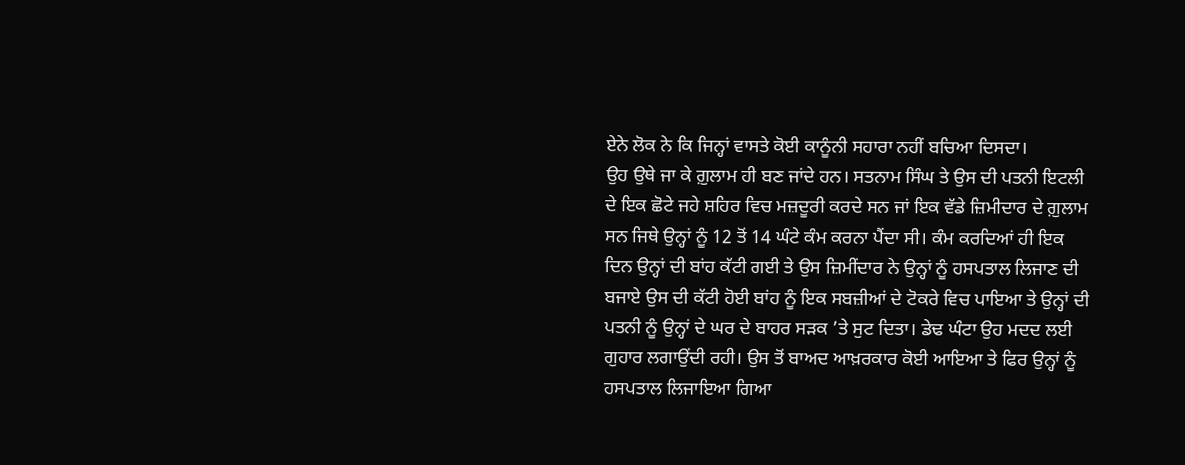ਏਨੇ ਲੋਕ ਨੇ ਕਿ ਜਿਨ੍ਹਾਂ ਵਾਸਤੇ ਕੋਈ ਕਾਨੂੰਨੀ ਸਹਾਰਾ ਨਹੀਂ ਬਚਿਆ ਦਿਸਦਾ।
ਉਹ ਉਥੇ ਜਾ ਕੇ ਗ਼ੁਲਾਮ ਹੀ ਬਣ ਜਾਂਦੇ ਹਨ। ਸਤਨਾਮ ਸਿੰਘ ਤੇ ਉਸ ਦੀ ਪਤਨੀ ਇਟਲੀ ਦੇ ਇਕ ਛੋਟੇ ਜਹੇ ਸ਼ਹਿਰ ਵਿਚ ਮਜ਼ਦੂਰੀ ਕਰਦੇ ਸਨ ਜਾਂ ਇਕ ਵੱਡੇ ਜ਼ਿਮੀਦਾਰ ਦੇ ਗ਼ੁਲਾਮ ਸਨ ਜਿਥੇ ਉਨ੍ਹਾਂ ਨੂੰ 12 ਤੋਂ 14 ਘੰਟੇ ਕੰਮ ਕਰਨਾ ਪੈਂਦਾ ਸੀ। ਕੰਮ ਕਰਦਿਆਂ ਹੀ ਇਕ ਦਿਨ ਉਨ੍ਹਾਂ ਦੀ ਬਾਂਹ ਕੱਟੀ ਗਈ ਤੇ ਉਸ ਜ਼ਿਮੀਂਦਾਰ ਨੇ ਉਨ੍ਹਾਂ ਨੂੰ ਹਸਪਤਾਲ ਲਿਜਾਣ ਦੀ ਬਜਾਏ ਉਸ ਦੀ ਕੱਟੀ ਹੋਈ ਬਾਂਹ ਨੂੰ ਇਕ ਸਬਜ਼ੀਆਂ ਦੇ ਟੋਕਰੇ ਵਿਚ ਪਾਇਆ ਤੇ ਉਨ੍ਹਾਂ ਦੀ ਪਤਨੀ ਨੂੰ ਉਨ੍ਹਾਂ ਦੇ ਘਰ ਦੇ ਬਾਹਰ ਸੜਕ ’ਤੇ ਸੁਟ ਦਿਤਾ। ਡੇਢ ਘੰਟਾ ਉਹ ਮਦਦ ਲਈ ਗੁਹਾਰ ਲਗਾਉਂਦੀ ਰਹੀ। ਉਸ ਤੋਂ ਬਾਅਦ ਆਖ਼ਰਕਾਰ ਕੋਈ ਆਇਆ ਤੇ ਫਿਰ ਉਨ੍ਹਾਂ ਨੂੰ ਹਸਪਤਾਲ ਲਿਜਾਇਆ ਗਿਆ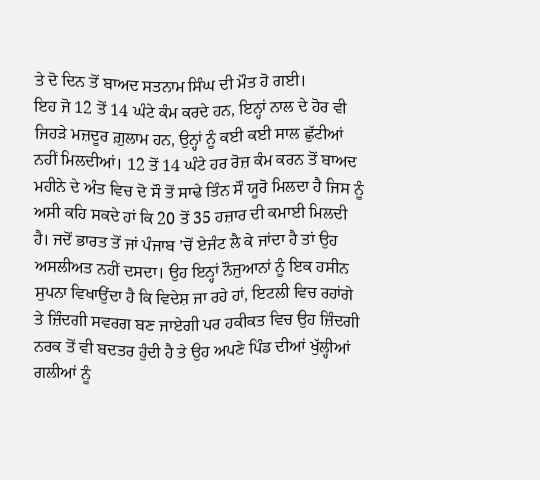ਤੇ ਦੋ ਦਿਨ ਤੋਂ ਬਾਅਦ ਸਤਨਾਮ ਸਿੰਘ ਦੀ ਮੌਤ ਹੋ ਗਈ।
ਇਹ ਜੋ 12 ਤੋਂ 14 ਘੰਟੇ ਕੰਮ ਕਰਦੇ ਹਨ, ਇਨ੍ਹਾਂ ਨਾਲ ਦੇ ਹੋਰ ਵੀ ਜਿਹੜੇ ਮਜ਼ਦੂਰ ਗ਼ੁਲਾਮ ਹਨ, ਉਨ੍ਹਾਂ ਨੂੰ ਕਈ ਕਈ ਸਾਲ ਛੁੱਟੀਆਂ ਨਹੀਂ ਮਿਲਦੀਆਂ। 12 ਤੋਂ 14 ਘੰਟੇ ਹਰ ਰੋਜ਼ ਕੰਮ ਕਰਨ ਤੋਂ ਬਾਅਦ ਮਹੀਨੇ ਦੇ ਅੰਤ ਵਿਚ ਦੋ ਸੌ ਤੋਂ ਸਾਢੇ ਤਿੰਨ ਸੌ ਯੂਰੋ ਮਿਲਦਾ ਹੈ ਜਿਸ ਨੂੰ ਅਸੀ ਕਹਿ ਸਕਦੇ ਹਾਂ ਕਿ 20 ਤੋਂ 35 ਹਜ਼ਾਰ ਦੀ ਕਮਾਈ ਮਿਲਦੀ ਹੈ। ਜਦੋਂ ਭਾਰਤ ਤੋਂ ਜਾਂ ਪੰਜਾਬ ’ਚੋਂ ਏਜੰਟ ਲੈ ਕੇ ਜਾਂਦਾ ਹੈ ਤਾਂ ਉਹ ਅਸਲੀਅਤ ਨਹੀਂ ਦਸਦਾ। ਉਹ ਇਨ੍ਹਾਂ ਨੌਜੁਆਨਾਂ ਨੂੰ ਇਕ ਹਸੀਨ ਸੁਪਨਾ ਵਿਖਾਉਂਦਾ ਹੈ ਕਿ ਵਿਦੇਸ਼ ਜਾ ਰਹੇ ਹਾਂ, ਇਟਲੀ ਵਿਚ ਰਹਾਂਗੇ ਤੇ ਜ਼ਿੰਦਗੀ ਸਵਰਗ ਬਣ ਜਾਏਗੀ ਪਰ ਹਕੀਕਤ ਵਿਚ ਉਹ ਜ਼ਿੰਦਗੀ ਨਰਕ ਤੋਂ ਵੀ ਬਦਤਰ ਹੁੰਦੀ ਹੈ ਤੇ ਉਹ ਅਪਣੇ ਪਿੰਡ ਦੀਆਂ ਖੁੱਲ੍ਹੀਆਂ ਗਲੀਆਂ ਨੂੰ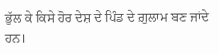ਭੁੱਲ ਕੇ ਕਿਸੇ ਹੋਰ ਦੇਸ਼ ਦੇ ਪਿੰਡ ਦੇ ਗ਼ੁਲਾਮ ਬਣ ਜਾਂਦੇ ਹਨ।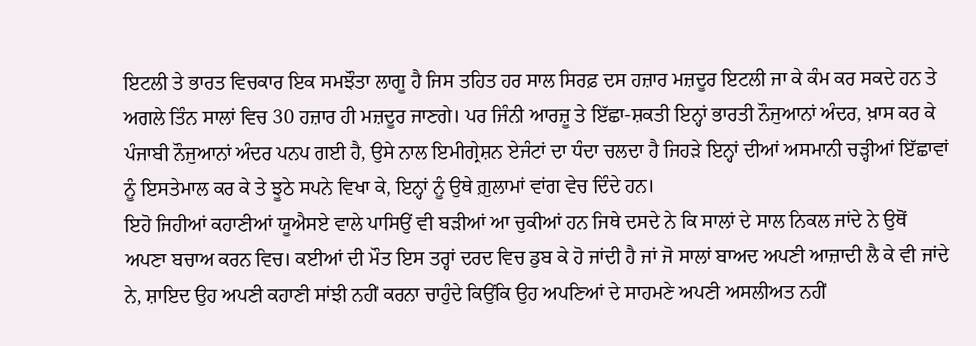ਇਟਲੀ ਤੇ ਭਾਰਤ ਵਿਚਕਾਰ ਇਕ ਸਮਝੌਤਾ ਲਾਗੂ ਹੈ ਜਿਸ ਤਹਿਤ ਹਰ ਸਾਲ ਸਿਰਫ਼ ਦਸ ਹਜ਼ਾਰ ਮਜ਼ਦੂਰ ਇਟਲੀ ਜਾ ਕੇ ਕੰਮ ਕਰ ਸਕਦੇ ਹਨ ਤੇ ਅਗਲੇ ਤਿੰਨ ਸਾਲਾਂ ਵਿਚ 30 ਹਜ਼ਾਰ ਹੀ ਮਜ਼ਦੂਰ ਜਾਣਗੇ। ਪਰ ਜਿੰਨੀ ਆਰਜ਼ੂ ਤੇ ਇੱਛਾ-ਸ਼ਕਤੀ ਇਨ੍ਹਾਂ ਭਾਰਤੀ ਨੌਜੁਆਨਾਂ ਅੰਦਰ, ਖ਼ਾਸ ਕਰ ਕੇ ਪੰਜਾਬੀ ਨੌਜੁਆਨਾਂ ਅੰਦਰ ਪਨਪ ਗਈ ਹੈ, ਉਸੇ ਨਾਲ ਇਮੀਗ੍ਰੇਸ਼ਨ ਏਜੰਟਾਂ ਦਾ ਧੰਦਾ ਚਲਦਾ ਹੈ ਜਿਹੜੇ ਇਨ੍ਹਾਂ ਦੀਆਂ ਅਸਮਾਨੀ ਚੜ੍ਹੀਆਂ ਇੱਛਾਵਾਂ ਨੂੰ ਇਸਤੇਮਾਲ ਕਰ ਕੇ ਤੇ ਝੂਠੇ ਸਪਨੇ ਵਿਖਾ ਕੇ, ਇਨ੍ਹਾਂ ਨੂੰ ਉਥੇ ਗ਼ੁਲਾਮਾਂ ਵਾਂਗ ਵੇਚ ਦਿੰਦੇ ਹਨ।
ਇਹੋ ਜਿਹੀਆਂ ਕਹਾਣੀਆਂ ਯੂਐਸਏ ਵਾਲੇ ਪਾਸਿਉਂ ਵੀ ਬੜੀਆਂ ਆ ਚੁਕੀਆਂ ਹਨ ਜਿਥੇ ਦਸਦੇ ਨੇ ਕਿ ਸਾਲਾਂ ਦੇ ਸਾਲ ਨਿਕਲ ਜਾਂਦੇ ਨੇ ਉਥੋਂ ਅਪਣਾ ਬਚਾਅ ਕਰਨ ਵਿਚ। ਕਈਆਂ ਦੀ ਮੌਤ ਇਸ ਤਰ੍ਹਾਂ ਦਰਦ ਵਿਚ ਡੁਬ ਕੇ ਹੋ ਜਾਂਦੀ ਹੈ ਜਾਂ ਜੋ ਸਾਲਾਂ ਬਾਅਦ ਅਪਣੀ ਆਜ਼ਾਦੀ ਲੈ ਕੇ ਵੀ ਜਾਂਦੇ ਨੇ, ਸ਼ਾਇਦ ਉਹ ਅਪਣੀ ਕਹਾਣੀ ਸਾਂਝੀ ਨਹੀਂ ਕਰਨਾ ਚਾਹੁੰਦੇ ਕਿਉਂਕਿ ਉਹ ਅਪਣਿਆਂ ਦੇ ਸਾਹਮਣੇ ਅਪਣੀ ਅਸਲੀਅਤ ਨਹੀਂ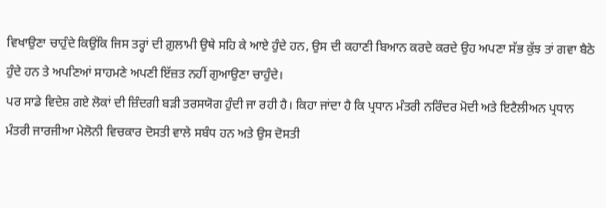ਵਿਖਾਉਣਾ ਚਾਹੁੰਦੇ ਕਿਉਂਕਿ ਜਿਸ ਤਰ੍ਹਾਂ ਦੀ ਗ਼ੁਲਾਮੀ ਉਥੇ ਸਹਿ ਕੇ ਆਏ ਹੁੰਦੇ ਹਨ, ਉਸ ਦੀ ਕਹਾਣੀ ਬਿਆਨ ਕਰਦੇ ਕਰਦੇ ਉਹ ਅਪਣਾ ਸੱਭ ਕੁੱਝ ਤਾਂ ਗਵਾ ਬੈਠੇ ਹੁੰਦੇ ਹਨ ਤੇ ਅਪਣਿਆਂ ਸਾਹਮਣੇ ਅਪਣੀ ਇੱਜ਼ਤ ਨਹੀਂ ਗੁਆਉਣਾ ਚਾਹੁੰਦੇ।
ਪਰ ਸਾਡੇ ਵਿਦੇਸ਼ ਗਏ ਲੋਕਾਂ ਦੀ ਜ਼ਿੰਦਗੀ ਬੜੀ ਤਰਸਯੋਗ ਹੁੰਦੀ ਜਾ ਰਹੀ ਹੈ। ਕਿਹਾ ਜਾਂਦਾ ਹੈ ਕਿ ਪ੍ਰਧਾਨ ਮੰਤਰੀ ਨਰਿੰਦਰ ਮੋਦੀ ਅਤੇ ਇਟੈਲੀਅਨ ਪ੍ਰਧਾਨ ਮੰਤਰੀ ਜਾਰਜੀਆ ਮੇਲੋਨੀ ਵਿਚਕਾਰ ਦੋਸਤੀ ਵਾਲੇ ਸਬੰਧ ਹਨ ਅਤੇ ਉਸ ਦੋਸਤੀ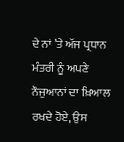ਦੇ ਨਾਂ ’ਤੇ ਅੱਜ ਪ੍ਰਧਾਨ ਮੰਤਰੀ ਨੂੰ ਅਪਣੇ ਨੌਜੁਆਨਾਂ ਦਾ ਖ਼ਿਆਲ ਰਖਦੇ ਹੋਏ, ਉਸ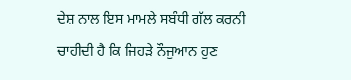ਦੇਸ਼ ਨਾਲ ਇਸ ਮਾਮਲੇ ਸਬੰਧੀ ਗੱਲ ਕਰਨੀ ਚਾਹੀਦੀ ਹੈ ਕਿ ਜਿਹੜੇ ਨੌਜੁਆਨ ਹੁਣ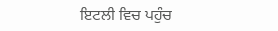ਇਟਲੀ ਵਿਚ ਪਹੁੰਚ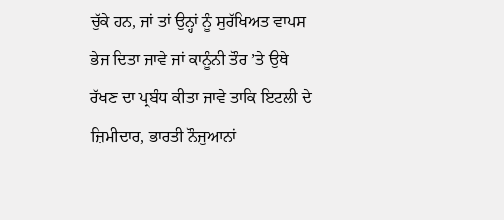ਚੁੱਕੇ ਹਨ, ਜਾਂ ਤਾਂ ਉਨ੍ਹਾਂ ਨੂੰ ਸੁਰੱਖਿਅਤ ਵਾਪਸ ਭੇਜ ਦਿਤਾ ਜਾਵੇ ਜਾਂ ਕਾਨੂੰਨੀ ਤੌਰ ’ਤੇ ਉਥੇ ਰੱਖਣ ਦਾ ਪ੍ਰਬੰਧ ਕੀਤਾ ਜਾਵੇ ਤਾਕਿ ਇਟਲੀ ਦੇ ਜ਼ਿਮੀਦਾਰ, ਭਾਰਤੀ ਨੌਜੁਆਨਾਂ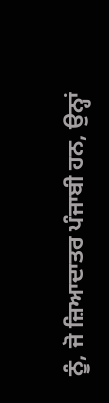ਨੂੰ, ਜੋ ਜ਼ਿਆਦਾਤਰ ਪੰਜਾਬੀ ਹਨ, ਉਨ੍ਹਾਂ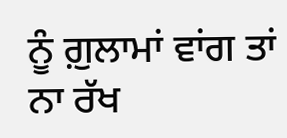ਨੂੰ ਗ਼ੁਲਾਮਾਂ ਵਾਂਗ ਤਾਂ ਨਾ ਰੱਖ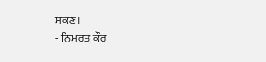ਸਕਣ।
- ਨਿਮਰਤ ਕੌਰ